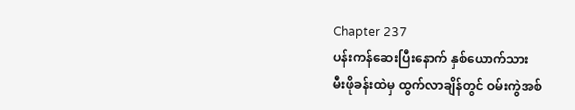Chapter 237
ပန်းကန်ဆေးပြီးနောက် နှစ်ယောက်သား
မီးဖိုခန်းထဲမှ ထွက်လာချိန်တွင် ဝမ်းကွဲအစ်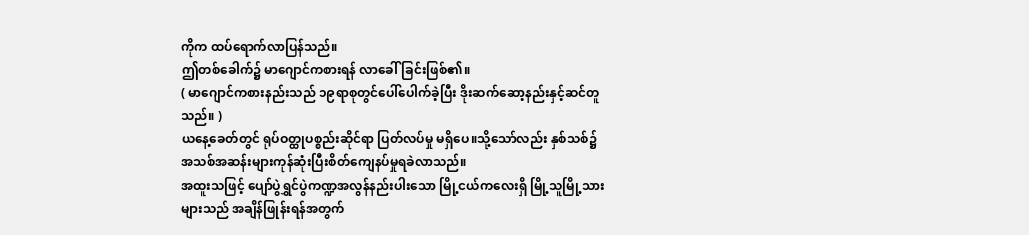ကိုက ထပ်ရောက်လာပြန်သည်။
ဤတစ်ခေါက်၌ မာဂျောင်ကစားရန် လာခေါ်ခြင်းဖြစ်၏။
( မာဂျောင်ကစားနည်းသည် ၁၉ရာစုတွင်ပေါ်ပေါက်ခဲ့ပြီး ဒိုးဆက်ဆော့နည်းနှင့်ဆင်တူသည်။ )
ယနေ့ခေတ်တွင် ရုပ်ဝတ္ထုပစ္စည်းဆိုင်ရာ ပြတ်လပ်မှု မရှိပေ။သို့သော်လည်း နှစ်သစ်၌ အသစ်အဆန်းများကုန်ဆုံးပြီးစိတ်ကျေနပ်မှုရခဲလာသည်။
အထူးသဖြင့် ပျော်ပွဲရွှင်ပွဲကဏ္ဍအလွန်နည်းပါးသော မြို့ငယ်ကလေးရှိ မြို့သူမြို့သားများသည် အချိန်ဖြုန်းရန်အတွက်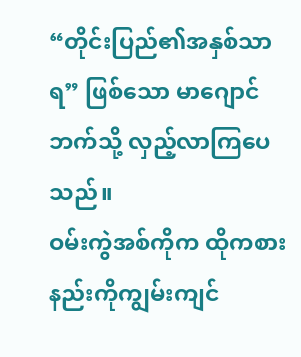“တိုင်းပြည်၏အနှစ်သာရ” ဖြစ်သော မာဂျောင်ဘက်သို့ လှည့်လာကြပေသည်။
ဝမ်းကွဲအစ်ကိုက ထိုကစားနည်းကိုကျွမ်းကျင်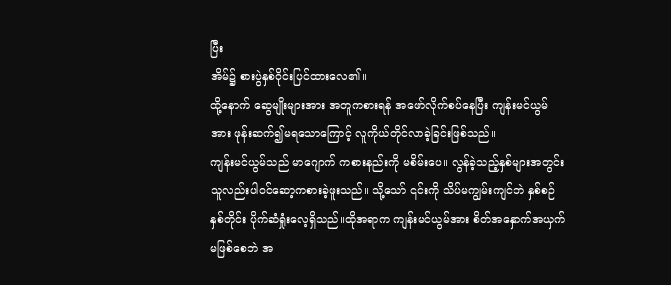ပြီး
အိမ်၌ စားပွဲနှစ်ဝိုင်းပြင်ထားလေ၏။
ထို့နောက် ဆွေမျိုးများအား အတူကစားရန် အဖော်လိုက်စပ်နေပြီး ကျန်းမင်ယွမ်အား ဖုန်းဆက်၍မရသောကြောင့် လူကိုယ်တိုင်လာခဲ့ခြင်းဖြစ်သည်။
ကျန်းမင်ယွမ်သည် မာဂျောက် ကစားနည်းကို မစိမ်းပေ။ လွန်ခဲ့သည့်နှစ်များအတွင်း သူလည်းပါဝင်ဆော့ကစားခဲ့ဖူးသည်။ သို့သော် ၎င်းကို သိပ်မကျွမ်းကျင်ဘဲ နှစ်စဉ်နှစ်တိုင်း ပိုက်ဆံရှုံးလေ့ရှိသည်။ထိုအရာက ကျန်းမင်ယွမ်အား စိတ်အနှောက်အယှက်မဖြစ်စေဘဲ အ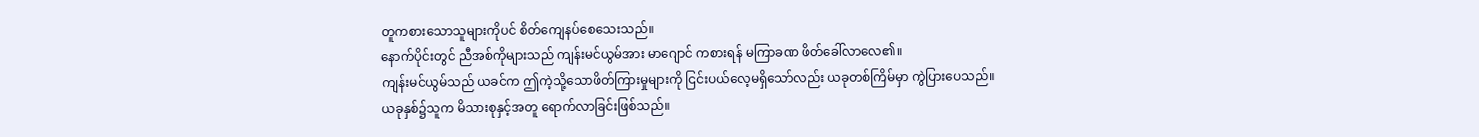တူကစားသောသူများကိုပင် စိတ်ကျေနပ်စေသေးသည်။
နောက်ပိုင်းတွင် ညီအစ်ကိုများသည် ကျန်းမင်ယွမ်အား မာဂျောင် ကစားရန် မကြာခဏ ဖိတ်ခေါ်လာလေ၏။
ကျန်းမင်ယွမ်သည် ယခင်က ဤကဲ့သို့သောဖိတ်ကြားမှုများကို ငြင်းပယ်လေ့မရှိသော်လည်း ယခုတစ်ကြိမ်မှာ ကွဲပြားပေသည်။
ယခုနှစ်၌သူက မိသားစုနှင့်အတူ ရောက်လာခြင်းဖြစ်သည်။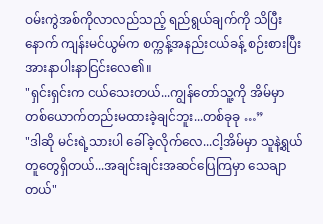ဝမ်းကွဲအစ်ကိုလာလည်သည့် ရည်ရွယ်ချက်ကို သိပြီးနောက် ကျန်းမင်ယွမ်က စက္ကန့်အနည်းငယ်ခန့် စဉ်းစားပြီး အားနာပါးနာငြင်းလေ၏။
"ရှင်းရှင်းက ငယ်သေးတယ်...ကျွန်တော်သူ့ကို အိမ်မှာ တစ်ယောက်တည်းမထားခဲ့ချင်ဘူး...တစ်ခုခု …”
"ဒါဆို မင်းရဲ့သားပါ ခေါ်ခဲ့လိုက်လေ...ငါ့အိမ်မှာ သူနဲ့ရွယ်တူတွေရှိတယ်...အချင်းချင်းအဆင်ပြေကြမှာ သေချာတယ်"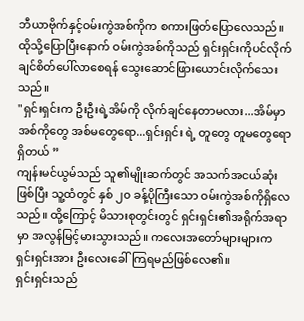ဘီယာဗိုက်နှင့်ဝမ်းကွဲအစ်ကိုက စကားဖြတ်ပြောလေသည်။
ထိုသို့ပြောပြီးနောက် ဝမ်းကွဲအစ်ကိုသည် ရှင်းရှင်းကိုပင်လိုက်ချင်စိတ်ပေါ်လာစေရန် သွေးဆောင်ဖြားယောင်းလိုက်သေးသည်။
"ရှင်းရှင်းက ဦးဦးရဲ့အိမ်ကို လိုက်ချင်နေတာမလား...အိမ်မှာ အစ်ကိုတွေ အစ်မတွေရော...ရှင်းရှင်း ရဲ့ တူတွေ တူမတွေရော ရှိတယ် ”
ကျန်းမင်ယွမ်သည် သူ၏မျိုးဆက်တွင် အသက်အငယ်ဆုံးဖြစ်ပြီး သူ့ထံတွင် နှစ် ၂၀ ခန့်ပိုကြီးသော ဝမ်းကွဲအစ်ကိုရှိလေသည်။ ထို့ကြောင့် မိသားစုတွင်းတွင် ရှင်းရှင်း၏အရိုက်အရာမှာ အလွန်မြင့်မားသွားသည်။ ကလေးအတော်များများက ရှင်းရှင်းအား ဦးလေးခေါ်ကြရမည်ဖြစ်လေ၏။
ရှင်းရှင်းသည်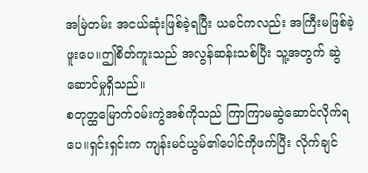အမြဲတမ်း အငယ်ဆုံးဖြစ်ခဲ့ရပြီး ယခင်ကလည်း အကြီးမဖြစ်ခဲ့ဖူးပေ။ဤစိတ်ကူးသည် အလွန်ဆန်းသစ်ပြီး သူ့အတွက် ဆွဲဆောင်မှုရှိသည်။
စတုတ္ထမြောက်ဝမ်းကွဲအစ်ကိုသည် ကြာကြာမဆွဲဆောင်လိုက်ရပေ။ရှင်းရှင်းက ကျန်းမင်ယွမ်၏ပေါင်ကိုဖက်ပြီး လိုက်ချင်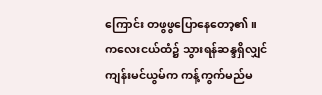ကြောင်း တဖွဖွပြောနေတော့၏။
ကလေးငယ်ထံ၌ သွားရန်ဆန္ဒရှိလျှင် ကျန်းမင်ယွမ်က ကန့်ကွက်မည်မ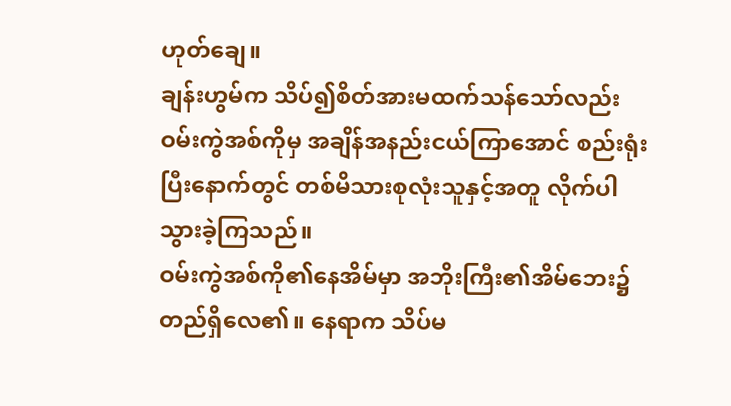ဟုတ်ချေ။
ချန်းဟွမ်က သိပ်၍စိတ်အားမထက်သန်သော်လည်း ဝမ်းကွဲအစ်ကိုမှ အချိန်အနည်းငယ်ကြာအောင် စည်းရုံးပြီးနောက်တွင် တစ်မိသားစုလုံးသူနှင့်အတူ လိုက်ပါသွားခဲ့ကြသည်။
ဝမ်းကွဲအစ်ကို၏နေအိမ်မှာ အဘိုးကြီး၏အိမ်ဘေး၌ တည်ရှိလေ၏။ နေရာက သိပ်မ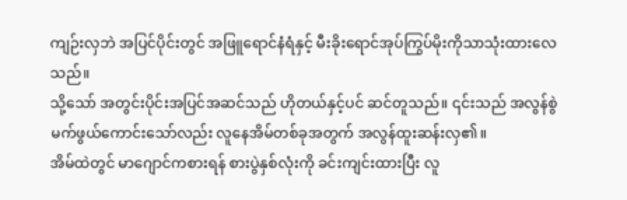ကျဉ်းလှဘဲ အပြင်ပိုင်းတွင် အဖြူရောင်နံရံနှင့် မီးခိုးရောင်အုပ်ကြွပ်မိုးကိုသာသုံးထားလေသည်။
သို့သော် အတွင်းပိုင်းအပြင်အဆင်သည် ဟိုတယ်နှင့်ပင် ဆင်တူသည်။ ၎င်းသည် အလွန်စွဲမက်ဖွယ်ကောင်းသော်လည်း လူနေအိမ်တစ်ခုအတွက် အလွန်ထူးဆန်းလှ၏။
အိမ်ထဲတွင် မာဂျောင်ကစားရန် စားပွဲနှစ်လုံးကို ခင်းကျင်းထားပြီး လူ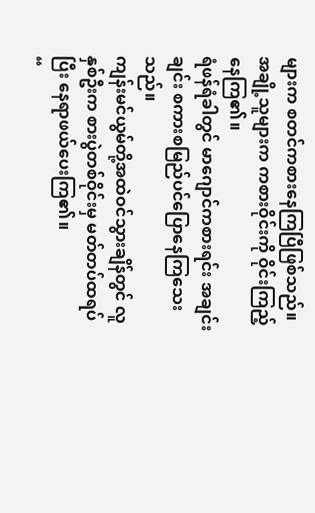များက စတင်ကစားနေကြပြီဖြစ်သည်။
အချို့သူများက ကစားဝိုင်းကို ဝိုင်းကြည့်နေကြ၏။
ရံဖန်ရံခါတွင် မာဂျောင်ကစားရင်း အချင်းချင်း စကားစမြည်ပင်ပြောနေကြသေးသည်။
ကျန်းမင်ယွမ်တို့အထဲဝင်သွားချိန်တွင် လူနှစ်ဦးက စားပွဲတစ်ဝိုင်းမှ မတ်တပ်ထရပ်ပြီး နေရာဖယ်ပေးကြ၏။
“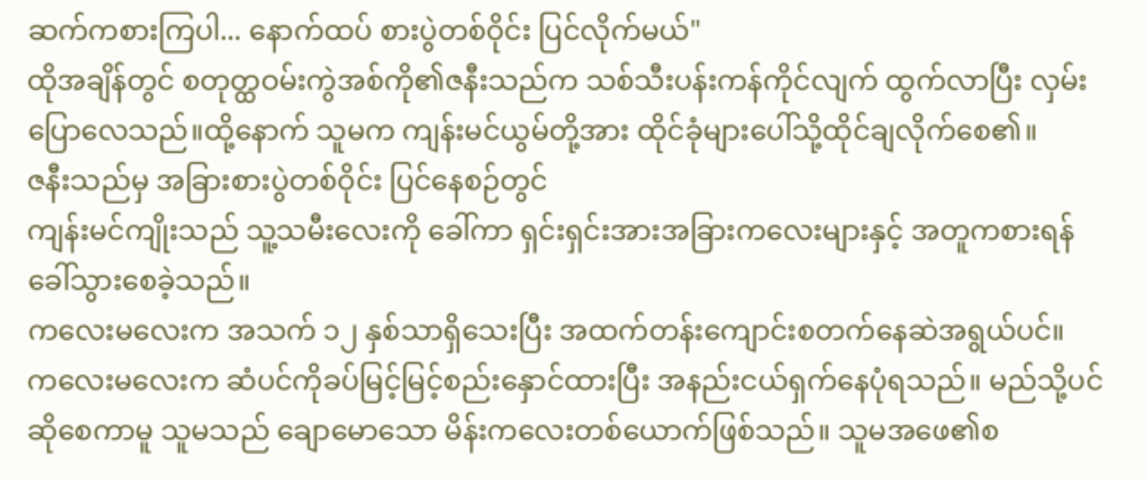ဆက်ကစားကြပါ... နောက်ထပ် စားပွဲတစ်ဝိုင်း ပြင်လိုက်မယ်"
ထိုအချိန်တွင် စတုတ္ထဝမ်းကွဲအစ်ကို၏ဇနီးသည်က သစ်သီးပန်းကန်ကိုင်လျက် ထွက်လာပြီး လှမ်းပြောလေသည်။ထို့နောက် သူမက ကျန်းမင်ယွမ်တို့အား ထိုင်ခုံများပေါ်သို့ထိုင်ချလိုက်စေ၏။
ဇနီးသည်မှ အခြားစားပွဲတစ်ဝိုင်း ပြင်နေစဉ်တွင်
ကျန်းမင်ကျိုးသည် သူ့သမီးလေးကို ခေါ်ကာ ရှင်းရှင်းအားအခြားကလေးများနှင့် အတူကစားရန် ခေါ်သွားစေခဲ့သည်။
ကလေးမလေးက အသက် ၁၂ နှစ်သာရှိသေးပြီး အထက်တန်းကျောင်းစတက်နေဆဲအရွယ်ပင်။
ကလေးမလေးက ဆံပင်ကိုခပ်မြင့်မြင့်စည်းနှောင်ထားပြီး အနည်းငယ်ရှက်နေပုံရသည်။ မည်သို့ပင်ဆိုစေကာမူ သူမသည် ချောမောသော မိန်းကလေးတစ်ယောက်ဖြစ်သည်။ သူမအဖေ၏စ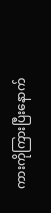ကားကိုကြားပြီးနောက်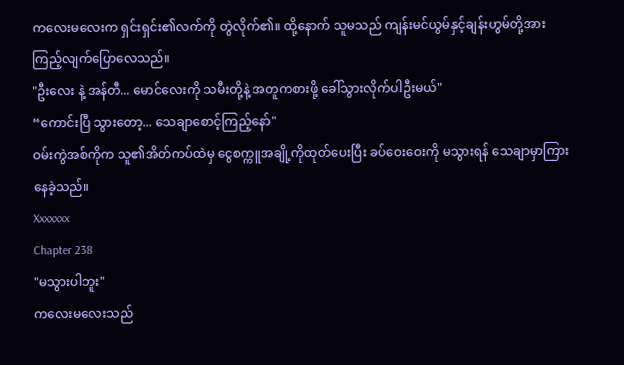ကလေးမလေးက ရှင်းရှင်း၏လက်ကို တွဲလိုက်၏။ ထို့နောက် သူမသည် ကျန်းမင်ယွမ်နှင့်ချန်းဟွမ်တို့အားကြည့်လျက်ပြောလေသည်။
"ဦးလေး နဲ့ အန်တီ... မောင်လေးကို သမီးတို့နဲ့ အတူကစားဖို့ ခေါ်သွားလိုက်ပါဦးမယ်"
“ကောင်းပြီ သွားတော့... သေချာစောင့်ကြည့်နော်"
ဝမ်းကွဲအစ်ကိုက သူ၏အိတ်ကပ်ထဲမှ ငွေစက္ကူအချို့ကိုထုတ်ပေးပြီး ခပ်ဝေးဝေးကို မသွားရန် သေချာမှာကြားနေခဲ့သည်။
Xxxxxxx
Chapter 238
"မသွားပါဘူး"
ကလေးမလေးသည်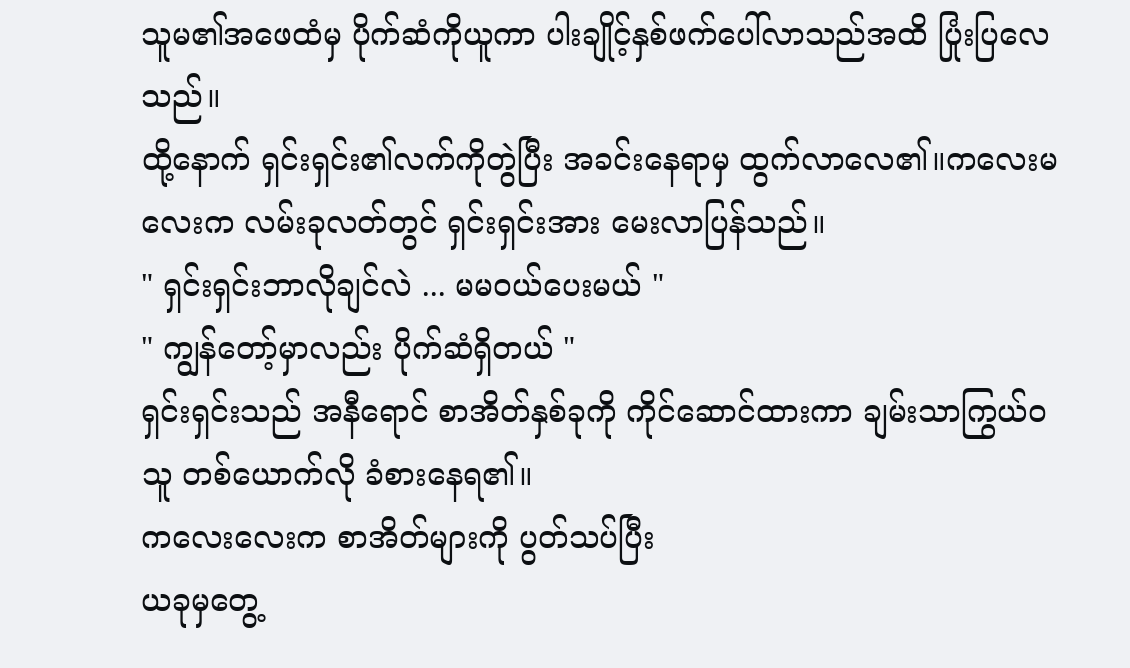သူမ၏အဖေထံမှ ပိုက်ဆံကိုယူကာ ပါးချိုင့်နှစ်ဖက်ပေါ်လာသည်အထိ ပြုံးပြလေသည်။
ထို့နောက် ရှင်းရှင်း၏လက်ကိုတွဲပြီး အခင်းနေရာမှ ထွက်လာလေ၏။ကလေးမလေးက လမ်းခုလတ်တွင် ရှင်းရှင်းအား မေးလာပြန်သည်။
" ရှင်းရှင်းဘာလိုချင်လဲ ... မမဝယ်ပေးမယ် "
" ကျွန်တော့်မှာလည်း ပိုက်ဆံရှိတယ် "
ရှင်းရှင်းသည် အနီရောင် စာအိတ်နှစ်ခုကို ကိုင်ဆောင်ထားကာ ချမ်းသာကြွယ်ဝသူ တစ်ယောက်လို ခံစားနေရ၏။
ကလေးလေးက စာအိတ်များကို ပွတ်သပ်ပြီး
ယခုမှတွေ့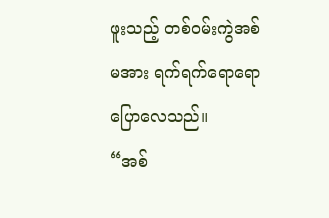ဖူးသည့် တစ်ဝမ်းကွဲအစ်မအား ရက်ရက်ရောရော ပြောလေသည်။
“အစ်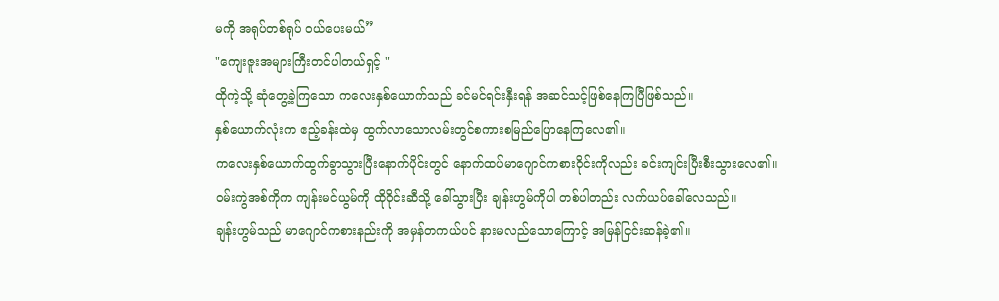မကို အရုပ်တစ်ရုပ် ဝယ်ပေးမယ်”
"ကျေးဇူးအများကြီးတင်ပါတယ်ရှင့် "
ထိုကဲ့သို့ ဆုံတွေ့ခဲ့ကြသော ကလေးနှစ်ယောက်သည် ခင်မင်ရင်းနှီးရန် အဆင်သင့်ဖြစ်နေကြပြီဖြစ်သည်။
နှစ်ယောက်လုံးက ဧည့်ခန်းထဲမှ ထွက်လာသောလမ်းတွင်စကားစမြည်ပြောနေကြလေ၏။
ကလေးနှစ်ယောက်ထွက်ခွာသွားပြီးနောက်ပိုင်းတွင် နောက်ထပ်မာဂျောင်ကစားဝိုင်းကိုလည်း ခင်းကျင်းပြီးစီးသွားလေ၏။
ဝမ်းကွဲအစ်ကိုက ကျန်းမင်ယွမ်ကို ထိုဝိုင်းဆီသို့ ခေါ်သွားပြီး ချန်းဟွမ်ကိုပါ တစ်ပါတည်း လက်ယပ်ခေါ်လေသည်။
ချန်းဟွမ်သည် မာဂျောင်ကစားနည်းကို အမှန်တကယ်ပင် နားမလည်သောကြောင့် အမြန်ငြင်းဆန်ခဲ့၏။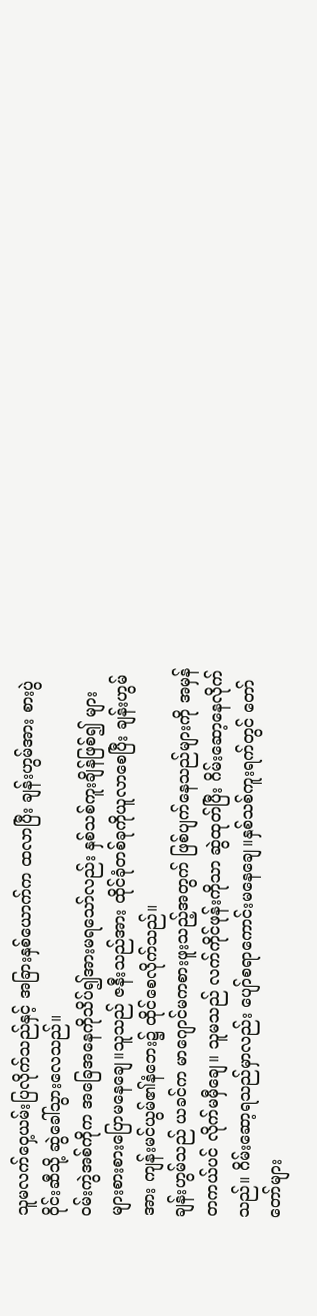သူမလက်ဝှေ့ယမ်းပြလိုက်သည်နှင့် အခြားနှစ်ယောက်က ထလာပြီး ချန်းဟွမ်အား စားပွဲဝိုင်းဆီသို့ ဆွဲခေါ်သွားလေသည်။
ဝမ်းကွဲအစ်ကိုက အခြေအနေကိုသိပ်၍အားမရသော်လည်း နှစ်သစ်ကူးချိန်ဖြစ်၍ များများစားစားပြောမနေချေ။သူသည် ဇနီးသည်အား ထိုင်ခုံတစ်ခုကိုယူလာစေပြီး ချန်းဟွမ်အား ကျန်းမင်ယွမ်၏နံဘေး၌ ထိုင်စေလိုက်သည်။
ချန်းဟွမ်သည် ယခင်က မာဂျောင်မကစားဖူးသည့်အတွက် ဖြစ်ပျက်နေသည်များကို အမှန်တကယ်ပင် လိုက်မမှီချေ။ သူမသည် လက်ကိုင်ဖုန်းကိုသာ ဆွဲထုတ်ပြီး ဂိမ်းဆော့နေလိုက်သည်။ ဂိမ်းဆော့ရသည်မှာလည်း ပျော်စရာကောင်းမနေချေ။နှစ်သစ်ကူးရက်တွင် တော်တော်များ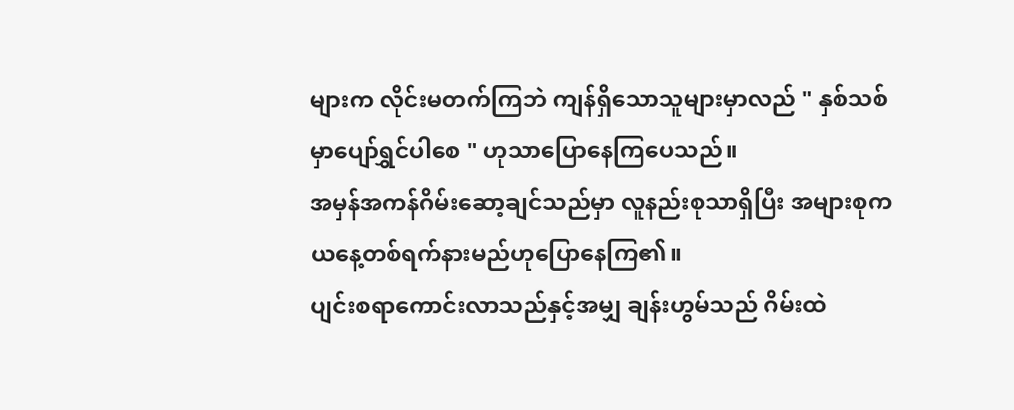များက လိုင်းမတက်ကြဘဲ ကျန်ရှိသောသူများမှာလည် " နှစ်သစ်မှာပျော်ရွှင်ပါစေ " ဟုသာပြောနေကြပေသည်။
အမှန်အကန်ဂိမ်းဆော့ချင်သည်မှာ လူနည်းစုသာရှိပြီး အများစုက ယနေ့တစ်ရက်နားမည်ဟုပြောနေကြ၏။
ပျင်းစရာကောင်းလာသည်နှင့်အမျှ ချန်းဟွမ်သည် ဂိမ်းထဲ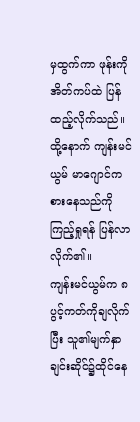မှထွက်ကာ ဖုန်းကိုအိတ်ကပ်ထဲ ပြန်ထည့်လိုက်သည်။ထို့နောက် ကျန်းမင်ယွမ် မာဂျောင်ကစားနေသည်ကို ကြည့်ရှုရန် ပြန်လာလိုက်၏။
ကျန်းမင်ယွမ်က ၈ပွင့်ကတ်ကိုချလိုက်ပြီး သူ၏မျက်နှာချင်းဆိုင်၌ထိုင်နေ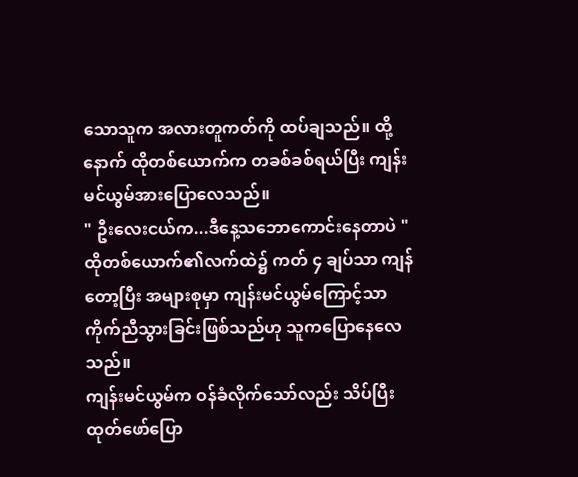သောသူက အလားတူကတ်ကို ထပ်ချသည်။ ထို့နောက် ထိုတစ်ယောက်က တခစ်ခစ်ရယ်ပြီး ကျန်းမင်ယွမ်အားပြောလေသည်။
" ဦးလေးငယ်က...ဒီနေ့သဘောကောင်းနေတာပဲ "
ထိုတစ်ယောက်၏လက်ထဲ၌ ကတ် ၄ ချပ်သာ ကျန်တော့ပြီး အများစုမှာ ကျန်းမင်ယွမ်ကြောင့်သာ ကိုက်ညီသွားခြင်းဖြစ်သည်ဟု သူကပြောနေလေသည်။
ကျန်းမင်ယွမ်က ဝန်ခံလိုက်သော်လည်း သိပ်ပြီး ထုတ်ဖော်ပြော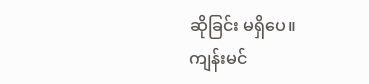ဆိုခြင်း မရှိပေ။
ကျန်းမင်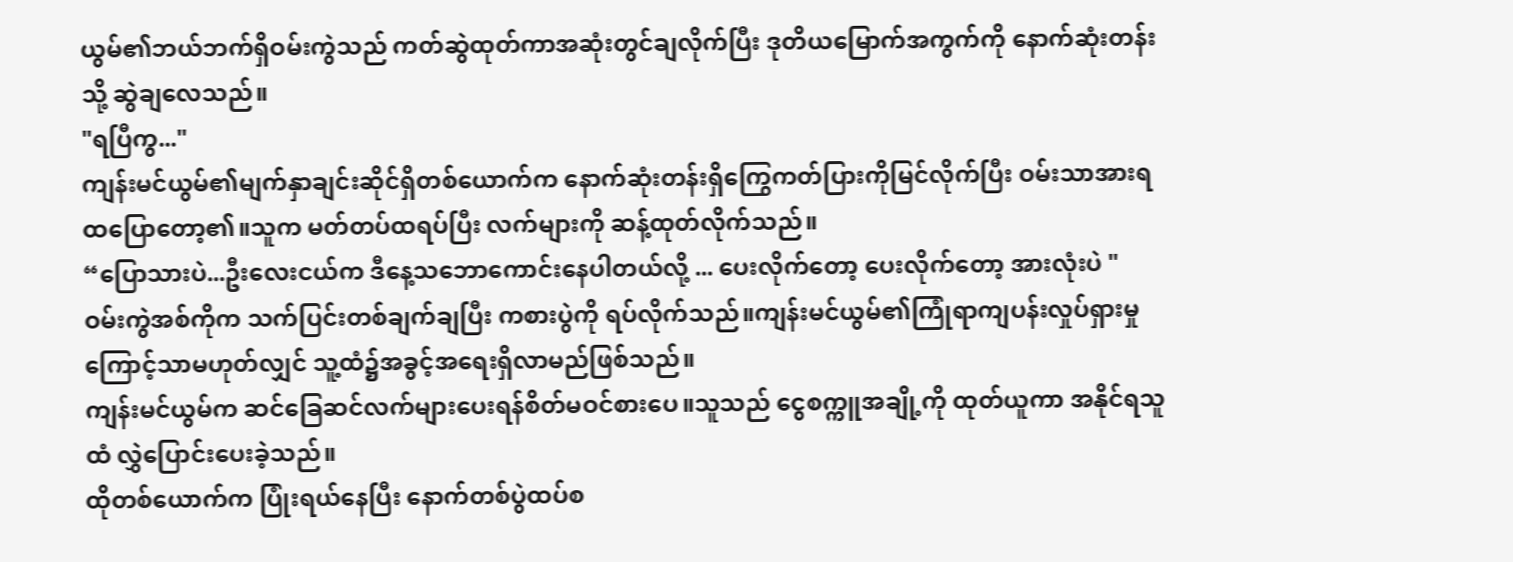ယွမ်၏ဘယ်ဘက်ရှိဝမ်းကွဲသည် ကတ်ဆွဲထုတ်ကာအဆုံးတွင်ချလိုက်ပြီး ဒုတိယမြောက်အကွက်ကို နောက်ဆုံးတန်းသို့ ဆွဲချလေသည်။
"ရပြီကွ..."
ကျန်းမင်ယွမ်၏မျက်နှာချင်းဆိုင်ရှိတစ်ယောက်က နောက်ဆုံးတန်းရှိကြွေကတ်ပြားကိုမြင်လိုက်ပြီး ဝမ်းသာအားရ ထပြောတော့၏။သူက မတ်တပ်ထရပ်ပြီး လက်များကို ဆန့်ထုတ်လိုက်သည်။
“ပြောသားပဲ...ဦးလေးငယ်က ဒီနေ့သဘောကောင်းနေပါတယ်လို့ ... ပေးလိုက်တော့ ပေးလိုက်တော့ အားလုံးပဲ "
ဝမ်းကွဲအစ်ကိုက သက်ပြင်းတစ်ချက်ချပြီး ကစားပွဲကို ရပ်လိုက်သည်။ကျန်းမင်ယွမ်၏ကြုံရာကျပန်းလှုပ်ရှားမှုကြောင့်သာမဟုတ်လျှင် သူ့ထံ၌အခွင့်အရေးရှိလာမည်ဖြစ်သည်။
ကျန်းမင်ယွမ်က ဆင်ခြေဆင်လက်များပေးရန်စိတ်မဝင်စားပေ။သူသည် ငွေစက္ကူအချို့ကို ထုတ်ယူကာ အနိုင်ရသူထံ လွှဲပြောင်းပေးခဲ့သည်။
ထိုတစ်ယောက်က ပြုံးရယ်နေပြီး နောက်တစ်ပွဲထပ်စ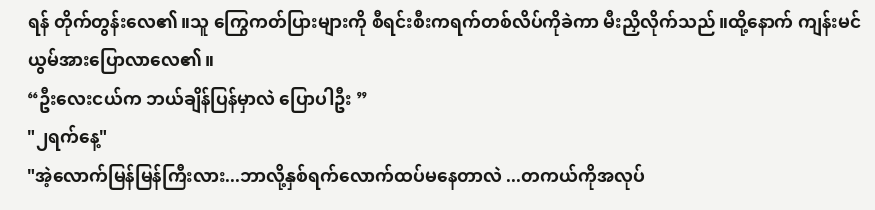ရန် တိုက်တွန်းလေ၏။သူ ကြွေကတ်ပြားများကို စီရင်းစီးကရက်တစ်လိပ်ကိုခဲကာ မီးညှိလိုက်သည်။ထို့နောက် ကျန်းမင်ယွမ်အားပြောလာလေ၏။
“ဦးလေးငယ်က ဘယ်ချိန်ပြန်မှာလဲ ပြောပါဦး ”
"၂ရက်နေ့"
"အဲ့လောက်မြန်မြန်ကြီးလား...ဘာလို့နှစ်ရက်လောက်ထပ်မနေတာလဲ ...တကယ်ကိုအလုပ်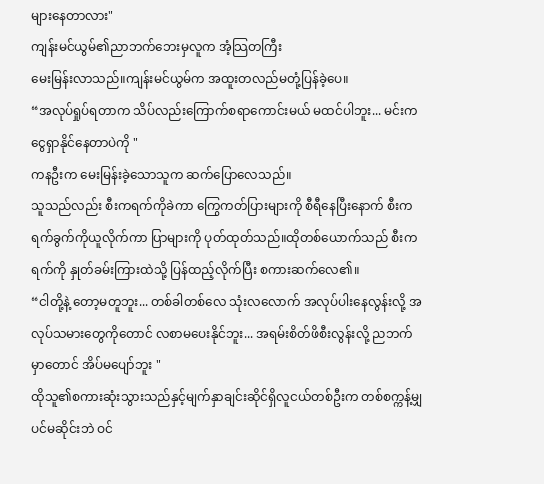များနေတာလား"
ကျန်းမင်ယွမ်၏ညာဘက်ဘေးမှလူက အံ့သြတကြီး
မေးမြန်းလာသည်။ကျန်းမင်ယွမ်က အထူးတလည်မတုံ့ပြန်ခဲ့ပေ။
“အလုပ်ရှုပ်ရတာက သိပ်လည်းကြောက်စရာကောင်းမယ် မထင်ပါဘူး... မင်းက ငွေရှာနိုင်နေတာပဲကို "
ကနဦးက မေးမြန်းခဲ့သောသူက ဆက်ပြောလေသည်။
သူသည်လည်း စီးကရက်ကိုခဲကာ ကြွေကတ်ပြားများကို စီရီနေပြီးနောက် စီးကရက်ခွက်ကိုယူလိုက်ကာ ပြာများကို ပုတ်ထုတ်သည်။ထိုတစ်ယောက်သည် စီးကရက်ကို နှုတ်ခမ်းကြားထဲသို့ ပြန်ထည့်လိုက်ပြီး စကားဆက်လေ၏။
“ငါတို့နဲ့ တော့မတူဘူး... တစ်ခါတစ်လေ သုံးလလောက် အလုပ်ပါးနေလွန်းလို့ အလုပ်သမားတွေကိုတောင် လစာမပေးနိုင်ဘူး... အရမ်းစိတ်ဖိစီးလွန်းလို့ ညဘက်မှာတောင် အိပ်မပျော်ဘူး "
ထိုသူ၏စကားဆုံးသွားသည်နှင့်မျက်နှာချင်းဆိုင်ရှိလူငယ်တစ်ဦးက တစ်စက္ကန့်မျှပင်မဆိုင်းဘဲ ဝင်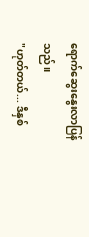ရောက်ဆွေးနွေးလာပြန်သည်။
"ဟုတ်တယ်... ဒီနှစ်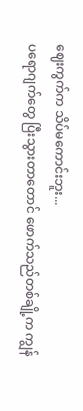ဈေးကွက်က သိပ်မကောင်းဘူး...
ပရောဂျက်တွေ ပြီးသွားတာတောင် ဖောက်သည်တစ်ချို့က ကျွန်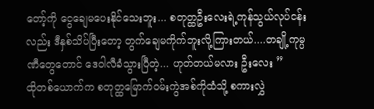တော့်ကို ငွေချေမပေးနိုင်သေးဘူး... စတုတ္ထဦးလေးရဲ့ကုန်သွယ်လုပ်ငန်းလည်း ဒီနှစ်သိပ်ပြီးတော့ တွက်ချေမကိုက်ဘူးလို့ကြားတယ်....တချို့ကုမ္ပဏီတွေတောင် ဒေဝါလီခံသွားပြီတဲ့... ဟုတ်တယ်မလား ဦးလေး ”
ထိုတစ်ယောက်က စတုတ္ထမြောက်ဝမ်းကွဲအစ်ကိုထံသို့ စကားလွှဲ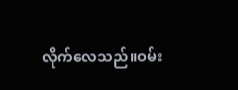လိုက်လေသည်။ဝမ်း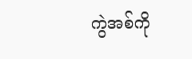ကွဲအစ်ကို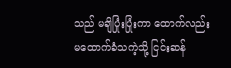သည် မချိပြုံးပြုံးကာ ထောက်လည်းမထောက်ခံသကဲ့သို့ ငြင်းဆန်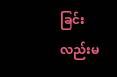ခြင်းလည်းမ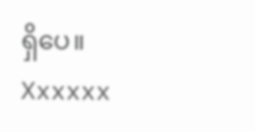ရှိပေ။
Xxxxxx